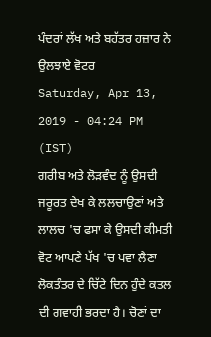ਪੰਦਰਾਂ ਲੱਖ ਅਤੇ ਬਹੱਤਰ ਹਜ਼ਾਰ ਨੇ ਉਲਝਾਏ ਵੋਟਰ
Saturday, Apr 13, 2019 - 04:24 PM (IST)
ਗਰੀਬ ਅਤੇ ਲੋੜਵੰਦ ਨੂੰ ਉਸਦੀ ਜਰੂਰਤ ਦੇਖ ਕੇ ਲਲਚਾਉਣਾਂ ਅਤੇ ਲਾਲਚ 'ਚ ਫਸਾ ਕੇ ਉਸਦੀ ਕੀਮਤੀ ਵੋਟ ਆਪਣੇ ਪੱਖ 'ਚ ਪਵਾ ਲੈਣਾ ਲੋਕਤੰਤਰ ਦੇ ਚਿੱਟੇ ਦਿਨ ਹੁੰਦੇ ਕਤਲ ਦੀ ਗਵਾਹੀ ਭਰਦਾ ਹੈ। ਚੋਣਾਂ ਦਾ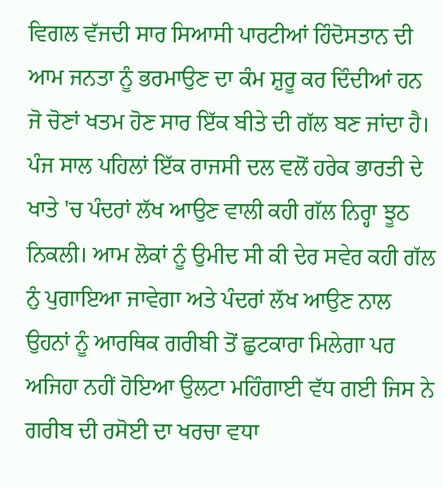ਵਿਗਲ ਵੱਜਦੀ ਸਾਰ ਸਿਆਸੀ ਪਾਰਟੀਆਂ ਹਿੰਦੋਸਤਾਨ ਦੀ ਆਮ ਜਨਤਾ ਨੂੰ ਭਰਮਾਉਣ ਦਾ ਕੰਮ ਸ਼ੁਰੂ ਕਰ ਦਿੰਦੀਆਂ ਹਨ ਜੋ ਚੋਣਾਂ ਖਤਮ ਹੋਣ ਸਾਰ ਇੱਕ ਬੀਤੇ ਦੀ ਗੱਲ ਬਣ ਜਾਂਦਾ ਹੈ। ਪੰਜ ਸਾਲ ਪਹਿਲਾਂ ਇੱਕ ਰਾਜਸੀ ਦਲ ਵਲੋਂ ਹਰੇਕ ਭਾਰਤੀ ਦੇ ਖਾਤੇ 'ਚ ਪੰਦਰਾਂ ਲੱਖ ਆਉਣ ਵਾਲੀ ਕਹੀ ਗੱਲ ਨਿਰ੍ਹਾ ਝੂਠ ਨਿਕਲੀ। ਆਮ ਲੋਕਾਂ ਨੂੰ ਉਮੀਦ ਸੀ ਕੀ ਦੇਰ ਸਵੇਰ ਕਹੀ ਗੱਲ ਨੁੰ ਪੁਗਾਇਆ ਜਾਵੇਗਾ ਅਤੇ ਪੰਦਰਾਂ ਲੱਖ ਆਉਣ ਨਾਲ ਉਹਨਾਂ ਨੂੰ ਆਰਥਿਕ ਗਰੀਬੀ ਤੋਂ ਛੁਟਕਾਰਾ ਮਿਲੇਗਾ ਪਰ ਅਜਿਹਾ ਨਹੀਂ ਹੋਇਆ ਉਲਟਾ ਮਹਿੰਗਾਈ ਵੱਧ ਗਈ ਜਿਸ ਨੇ ਗਰੀਬ ਦੀ ਰਸੋਈ ਦਾ ਖਰਚਾ ਵਧਾ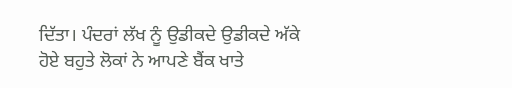ਦਿੱਤਾ। ਪੰਦਰਾਂ ਲੱਖ ਨੂੰ ਉਡੀਕਦੇ ਉਡੀਕਦੇ ਅੱਕੇ ਹੋਏ ਬਹੁਤੇ ਲੋਕਾਂ ਨੇ ਆਪਣੇ ਬੈਂਕ ਖਾਤੇ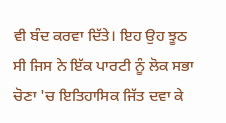ਵੀ ਬੰਦ ਕਰਵਾ ਦਿੱਤੇ। ਇਹ ਉਹ ਝੂਠ ਸੀ ਜਿਸ ਨੇ ਇੱਕ ਪਾਰਟੀ ਨੂੰ ਲੋਕ ਸਭਾ ਚੋਣਾ 'ਚ ਇਤਿਹਾਸਿਕ ਜਿੱਤ ਦਵਾ ਕੇ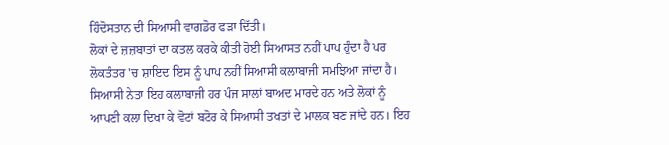ਹਿੰਦੋਸਤਾਨ ਦੀ ਸਿਆਸੀ ਵਾਗਡੋਰ ਫੜਾ ਦਿੱਤੀ।
ਲੋਕਾਂ ਦੇ ਜ਼ਜ਼ਬਾਤਾਂ ਦਾ ਕਤਲ ਕਰਕੇ ਕੀਤੀ ਹੋਈ ਸਿਆਸਤ ਨਹੀਂ ਪਾਪ ਹੁੰਦਾ ਹੈ ਪਰ ਲੋਕਤੰਤਰ 'ਚ ਸ਼ਾਇਦ ਇਸ ਨੂੰ ਪਾਪ ਨਹੀਂ ਸਿਆਸੀ ਕਲਾਬਾਜੀ ਸਮਝਿਆ ਜਾਂਦਾ ਹੈ। ਸਿਆਸੀ ਨੇਤਾ ਇਹ ਕਲਾਬਾਜੀ ਹਰ ਪੰਜ ਸਾਲਾਂ ਬਾਅਦ ਮਾਰਦੇ ਹਨ ਅਤੇ ਲੋਕਾਂ ਨੂੰ ਆਪਣੀ ਕਲਾ ਦਿਖਾ ਕੇ ਵੋਟਾਂ ਬਟੋਰ ਕੇ ਸਿਆਸੀ ਤਖਤਾਂ ਦੇ ਮਾਲਕ ਬਣ ਜਾਂਦੇ ਹਨ। ਇਹ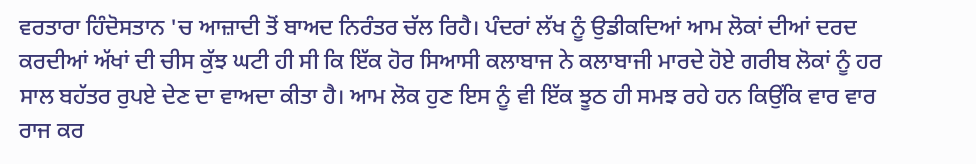ਵਰਤਾਰਾ ਹਿੰਦੋਸਤਾਨ 'ਚ ਆਜ਼ਾਦੀ ਤੋਂ ਬਾਅਦ ਨਿਰੰਤਰ ਚੱਲ ਰਿਹੈ। ਪੰਦਰਾਂ ਲੱਖ ਨੂੰ ਉਡੀਕਦਿਆਂ ਆਮ ਲੋਕਾਂ ਦੀਆਂ ਦਰਦ ਕਰਦੀਆਂ ਅੱਖਾਂ ਦੀ ਚੀਸ ਕੁੱਝ ਘਟੀ ਹੀ ਸੀ ਕਿ ਇੱਕ ਹੋਰ ਸਿਆਸੀ ਕਲਾਬਾਜ ਨੇ ਕਲਾਬਾਜੀ ਮਾਰਦੇ ਹੋਏ ਗਰੀਬ ਲੋਕਾਂ ਨੂੰ ਹਰ ਸਾਲ ਬਹੱਤਰ ਰੁਪਏ ਦੇਣ ਦਾ ਵਾਅਦਾ ਕੀਤਾ ਹੈ। ਆਮ ਲੋਕ ਹੁਣ ਇਸ ਨੂੰ ਵੀ ਇੱਕ ਝੂਠ ਹੀ ਸਮਝ ਰਹੇ ਹਨ ਕਿਉਂਕਿ ਵਾਰ ਵਾਰ ਰਾਜ ਕਰ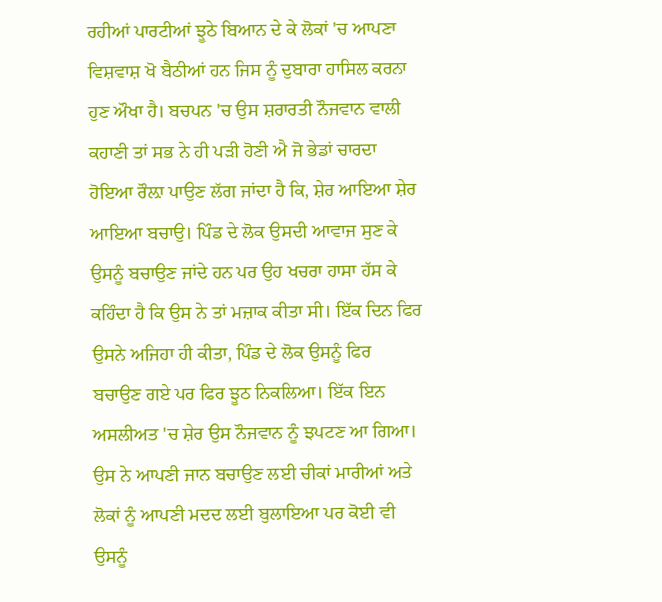ਰਹੀਆਂ ਪਾਰਟੀਆਂ ਝੂਠੇ ਬਿਆਨ ਦੇ ਕੇ ਲੋਕਾਂ 'ਚ ਆਪਣਾ ਵਿਸ਼ਵਾਸ਼ ਖੋ ਬੈਠੀਆਂ ਹਨ ਜਿਸ ਨੂੰ ਦੁਬਾਰਾ ਹਾਸਿਲ ਕਰਨਾ ਹੁਣ ਔਖਾ ਹੈ। ਬਚਪਨ 'ਚ ਉਸ ਸ਼ਰਾਰਤੀ ਨੌਜਵਾਨ ਵਾਲੀ ਕਹਾਣੀ ਤਾਂ ਸਭ ਨੇ ਹੀ ਪੜੀ ਹੋਣੀ ਐ ਜੋ ਭੇਡਾਂ ਚਾਰਦਾ ਹੋਇਆ ਰੌਲ਼ਾ ਪਾਉਣ ਲੱਗ ਜਾਂਦਾ ਹੈ ਕਿ, ਸ਼ੇਰ ਆਇਆ ਸ਼ੇਰ ਆਇਆ ਬਚਾਉ। ਪਿੰਡ ਦੇ ਲੋਕ ਉਸਦੀ ਆਵਾਜ ਸੁਣ ਕੇ ਉਸਨੂੰ ਬਚਾਉਣ ਜਾਂਦੇ ਹਨ ਪਰ ਉਹ ਖਚਰਾ ਹਾਸਾ ਹੱਸ ਕੇ ਕਹਿੰਦਾ ਹੈ ਕਿ ਉਸ ਨੇ ਤਾਂ ਮਜ਼ਾਕ ਕੀਤਾ ਸੀ। ਇੱਕ ਦਿਨ ਫਿਰ ਉਸਨੇ ਅਜਿਹਾ ਹੀ ਕੀਤਾ, ਪਿੰਡ ਦੇ ਲੋਕ ਉਸਨੂੰ ਫਿਰ ਬਚਾਉਣ ਗਏ ਪਰ ਫਿਰ ਝੂਠ ਨਿਕਲਿਆ। ਇੱਕ ਇਨ ਅਸਲੀਅਤ 'ਚ ਸ਼ੇਰ ਉਸ ਨੌਜਵਾਨ ਨੂੰ ਝਪਟਣ ਆ ਗਿਆ। ਉਸ ਨੇ ਆਪਣੀ ਜਾਨ ਬਚਾਉਣ ਲਈ ਚੀਕਾਂ ਮਾਰੀਆਂ ਅਤੇ ਲੋਕਾਂ ਨੂੰ ਆਪਣੀ ਮਦਦ ਲਈ ਬੁਲਾਇਆ ਪਰ ਕੋਈ ਵੀ ਉਸਨੂੰ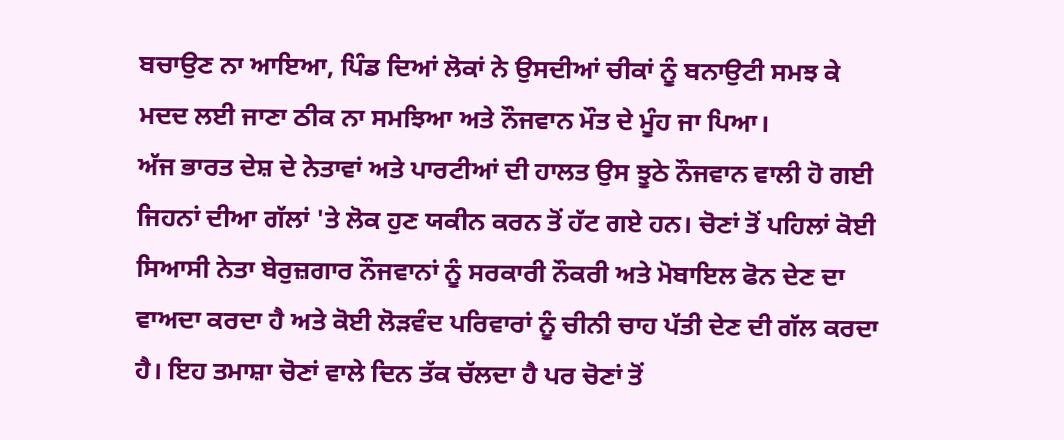ਬਚਾਉਣ ਨਾ ਆਇਆ, ਪਿੰਡ ਦਿਆਂ ਲੋਕਾਂ ਨੇ ਉਸਦੀਆਂ ਚੀਕਾਂ ਨੂੰ ਬਨਾਉਟੀ ਸਮਝ ਕੇ ਮਦਦ ਲਈ ਜਾਣਾ ਠੀਕ ਨਾ ਸਮਝਿਆ ਅਤੇ ਨੌਜਵਾਨ ਮੌਤ ਦੇ ਮੂੰਹ ਜਾ ਪਿਆ।
ਅੱਜ ਭਾਰਤ ਦੇਸ਼ ਦੇ ਨੇਤਾਵਾਂ ਅਤੇ ਪਾਰਟੀਆਂ ਦੀ ਹਾਲਤ ਉਸ ਝੂਠੇ ਨੌਜਵਾਨ ਵਾਲੀ ਹੋ ਗਈ ਜਿਹਨਾਂ ਦੀਆ ਗੱਲਾਂ 'ਤੇ ਲੋਕ ਹੁਣ ਯਕੀਨ ਕਰਨ ਤੋਂ ਹੱਟ ਗਏ ਹਨ। ਚੋਣਾਂ ਤੋਂ ਪਹਿਲਾਂ ਕੋਈ ਸਿਆਸੀ ਨੇਤਾ ਬੇਰੁਜ਼ਗਾਰ ਨੌਜਵਾਨਾਂ ਨੂੰ ਸਰਕਾਰੀ ਨੌਕਰੀ ਅਤੇ ਮੋਬਾਇਲ ਫੋਨ ਦੇਣ ਦਾ ਵਾਅਦਾ ਕਰਦਾ ਹੈ ਅਤੇ ਕੋਈ ਲੋੜਵੰਦ ਪਰਿਵਾਰਾਂ ਨੂੰ ਚੀਨੀ ਚਾਹ ਪੱਤੀ ਦੇਣ ਦੀ ਗੱਲ ਕਰਦਾ ਹੈ। ਇਹ ਤਮਾਸ਼ਾ ਚੋਣਾਂ ਵਾਲੇ ਦਿਨ ਤੱਕ ਚੱਲਦਾ ਹੈ ਪਰ ਚੋਣਾਂ ਤੋਂ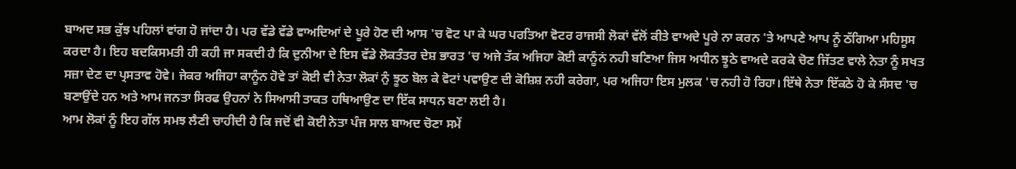ਬਾਅਦ ਸਭ ਕੁੱਝ ਪਹਿਲਾਂ ਵਾਂਗ ਹੋ ਜਾਂਦਾ ਹੈ। ਪਰ ਵੱਡੇ ਵੱਡੇ ਵਾਅਦਿਆਂ ਦੇ ਪੂਰੇ ਹੋਣ ਦੀ ਆਸ 'ਚ ਵੋਟ ਪਾ ਕੇ ਘਰ ਪਰਤਿਆ ਵੋਟਰ ਰਾਜਸੀ ਲੋਕਾਂ ਵੱਲੋਂ ਕੀਤੇ ਵਾਅਦੇ ਪੂਰੇ ਨਾ ਕਰਨ 'ਤੇ ਆਪਣੇ ਆਪ ਨੂੰ ਠੱਗਿਆ ਮਹਿਸੂਸ ਕਰਦਾ ਹੈ। ਇਹ ਬਦਕਿਸਮਤੀ ਹੀ ਕਹੀ ਜਾ ਸਕਦੀ ਹੈ ਕਿ ਦੁਨੀਆ ਦੇ ਇਸ ਵੱਡੇ ਲੋਕਤੰਤਰ ਦੇਸ਼ ਭਾਰਤ 'ਚ ਅਜੇ ਤੱਕ ਅਜਿਹਾ ਕੋਈ ਕਾਨੂੰਨਂ ਨਹੀ ਬਣਿਆ ਜਿਸ ਅਧੀਨ ਝੂਠੇ ਵਾਅਦੇ ਕਰਕੇ ਚੋਣ ਜਿੱਤਣ ਵਾਲੇ ਨੇਤਾ ਨੂੰ ਸਖਤ ਸਜ਼ਾ ਦੇਣ ਦਾ ਪ੍ਰਸਤਾਵ ਹੋਵੇ। ਜੇਕਰ ਅਜਿਹਾ ਕਾਨੂੰਨ ਹੋਵੇ ਤਾਂ ਕੋਈ ਵੀ ਨੇਤਾ ਲੋਕਾਂ ਨੁੰ ਝੂਠ ਬੋਲ ਕੇ ਵੋਟਾਂ ਪਵਾਉਣ ਦੀ ਕੋਸ਼ਿਸ਼ ਨਹੀ ਕਰੇਗਾ, ਪਰ ਅਜਿਹਾ ਇਸ ਮੁਲਕ 'ਚ ਨਹੀ ਹੋ ਰਿਹਾ। ਇੱਥੇ ਨੇਤਾ ਇੱਕਠੇ ਹੋ ਕੇ ਸੰਸਦ 'ਚ ਬਣਾਉਂਦੇ ਹਨ ਅਤੇ ਆਮ ਜਨਤਾ ਸਿਰਫ ਉਹਨਾਂ ਨੇ ਸਿਆਸੀ ਤਾਕਤ ਹਥਿਆਉਣ ਦਾ ਇੱਕ ਸਾਧਨ ਬਣਾ ਲਈ ਹੈ।
ਆਮ ਲੋਕਾਂ ਨੂੰ ਇਹ ਗੱਲ ਸਮਝ ਲੈਣੀ ਚਾਹੀਦੀ ਹੈ ਕਿ ਜਦੋਂ ਵੀ ਕੋਈ ਨੇਤਾ ਪੰਜ ਸਾਲ ਬਾਅਦ ਚੋਣਾ ਸਮੇਂ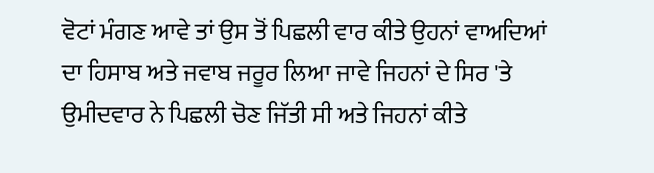ਵੋਟਾਂ ਮੰਗਣ ਆਵੇ ਤਾਂ ਉਸ ਤੋਂ ਪਿਛਲੀ ਵਾਰ ਕੀਤੇ ਉਹਨਾਂ ਵਾਅਦਿਆਂ ਦਾ ਹਿਸਾਬ ਅਤੇ ਜਵਾਬ ਜਰੂਰ ਲਿਆ ਜਾਵੇ ਜਿਹਨਾਂ ਦੇ ਸਿਰ 'ਤੇ ਉਮੀਦਵਾਰ ਨੇ ਪਿਛਲੀ ਚੋਣ ਜਿੱਤੀ ਸੀ ਅਤੇ ਜਿਹਨਾਂ ਕੀਤੇ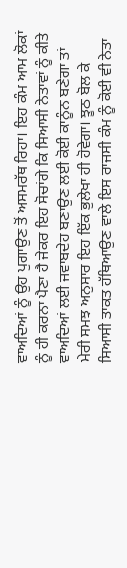ਵਾਅਦਿਆਂ ਨੂੰ ਉਹ ਪੁਗਾਉਣ ਤੋਂ ਅਸਮਰੱਥ ਰਿਹਾ। ਇਹ ਕੰਮ ਆਮ ਲੋਕਾਂ ਨੂੰ ਹੀ ਕਰਨਾ ਪੈਣਾ ਹੈ ਜੇਕਰ ਇਹ ਸੋਚਾਂਗੇ ਕਿ ਸਿਆਸੀ ਨੇਤਾਵਾਂ ਨੂੰ ਕੀਤੇ ਵਾਅਦਿਆਂ ਲਈ ਜਵਾਬਦੇਹ ਬਣਾਉਣ ਲਈ ਕੋਈ ਕਾਨੂੰਨ ਬਣੇਗਾ ਤਾਂ ਮੇਰੀ ਸਮਝ ਅਨੁਸਾਰ ਇਹ ਇੱਕ ਭੁਲੇਖਾ ਹੀ ਹੋਵੇਗਾ। ਝੂਠ ਬੋਲ ਕੇ ਸਿਆਸੀ ਤਾਕਤ ਹੱਥਿਆਉਣ ਵਾਲੇ ਇਸ ਰਾਜਸੀ ਕੰਮ ਨੂੰ ਕੋਈ ਵੀ ਨੇਤਾ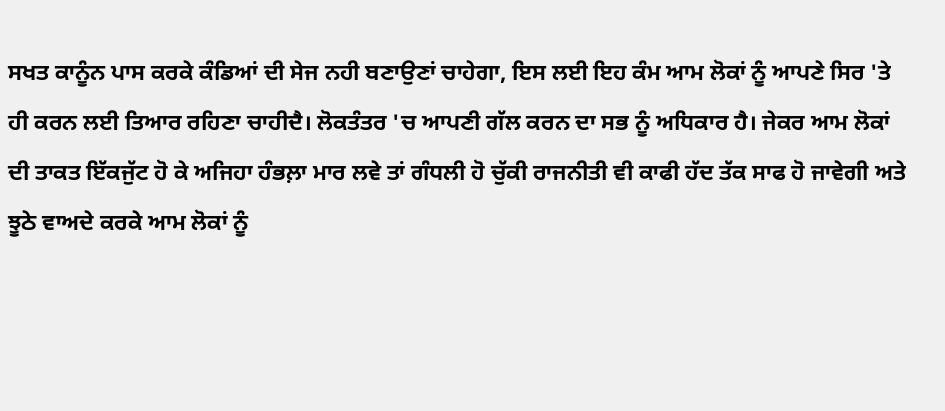ਸਖਤ ਕਾਨੂੰਨ ਪਾਸ ਕਰਕੇ ਕੰਡਿਆਂ ਦੀ ਸੇਜ ਨਹੀ ਬਣਾਉਣਾਂ ਚਾਹੇਗਾ, ਇਸ ਲਈ ਇਹ ਕੰਮ ਆਮ ਲੋਕਾਂ ਨੂੰ ਆਪਣੇ ਸਿਰ 'ਤੇ ਹੀ ਕਰਨ ਲਈ ਤਿਆਰ ਰਹਿਣਾ ਚਾਹੀਦੈ। ਲੋਕਤੰਤਰ 'ਚ ਆਪਣੀ ਗੱਲ ਕਰਨ ਦਾ ਸਭ ਨੂੰ ਅਧਿਕਾਰ ਹੈ। ਜੇਕਰ ਆਮ ਲੋਕਾਂ ਦੀ ਤਾਕਤ ਇੱਕਜੁੱਟ ਹੋ ਕੇ ਅਜਿਹਾ ਹੰਭਲ਼ਾ ਮਾਰ ਲਵੇ ਤਾਂ ਗੰਧਲੀ ਹੋ ਚੁੱਕੀ ਰਾਜਨੀਤੀ ਵੀ ਕਾਫੀ ਹੱਦ ਤੱਕ ਸਾਫ ਹੋ ਜਾਵੇਗੀ ਅਤੇ ਝੂਠੇ ਵਾਅਦੇ ਕਰਕੇ ਆਮ ਲੋਕਾਂ ਨੂੰ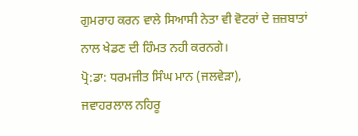ਗੁਮਰਾਹ ਕਰਨ ਵਾਲੇ ਸਿਆਸੀ ਨੇਤਾ ਵੀ ਵੋਟਰਾਂ ਦੇ ਜ਼ਜ਼ਬਾਤਾਂ ਨਾਲ ਖੇਡਣ ਦੀ ਹਿੰਮਤ ਨਹੀ ਕਰਨਗੇ।
ਪ੍ਰੋ:ਡਾ: ਧਰਮਜੀਤ ਸਿੰਘ ਮਾਨ (ਜਲਵੇੜਾ),
ਜਵਾਹਰਲਾਲ ਨਹਿਰੂ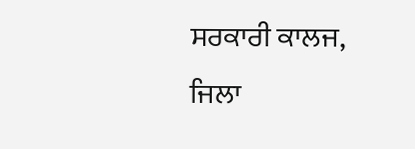ਸਰਕਾਰੀ ਕਾਲਜ,
ਜਿਲਾ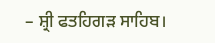– ਸ਼੍ਰੀ ਫਤਹਿਗੜ ਸਾਹਿਬ।